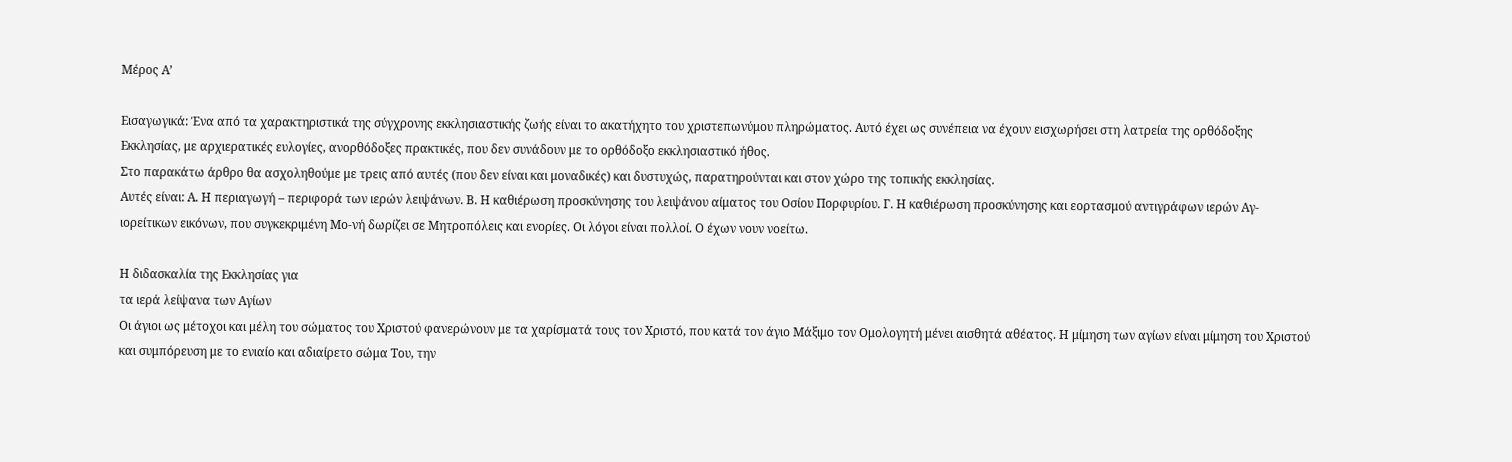Μέρος Α’

Εισαγωγικά: Ένα από τα χαρακτηριστικά της σύγχρονης εκκλησιαστικής ζωής είναι το ακατήχητο του χριστεπωνύμου πληρώματος. Αυτό έχει ως συνέπεια να έχουν εισχωρήσει στη λατρεία της ορθόδοξης Εκκλησίας, με αρχιερατικές ευλογίες, ανορθόδοξες πρακτικές, που δεν συνάδουν με το ορθόδοξο εκκλησιαστικό ήθος.
Στο παρακάτω άρθρο θα ασχοληθούμε με τρεις από αυτές (που δεν είναι και μοναδικές) και δυστυχώς, παρατηρούνται και στον χώρο της τοπικής εκκλησίας.
Αυτές είναι: Α. Η περιαγωγή – περιφορά των ιερών λειψάνων. Β. Η καθιέρωση προσκύνησης του λειψάνου αίματος του Οσίου Πορφυρίου. Γ. Η καθιέρωση προσκύνησης και εορτασμού αντιγράφων ιερών Αγ-ιορείτικων εικόνων, που συγκεκριμένη Μο-νή δωρίζει σε Μητροπόλεις και ενορίες. Οι λόγοι είναι πολλοί. Ο έχων νουν νοείτω.

Η διδασκαλία της Εκκλησίας για
τα ιερά λείψανα των Αγίων
Οι άγιοι ως μέτοχοι και μέλη του σώματος του Χριστού φανερώνουν με τα χαρίσματά τους τον Χριστό, που κατά τον άγιο Μάξιμο τον Ομολογητή μένει αισθητά αθέατος. Η μίμηση των αγίων είναι μίμηση του Χριστού και συμπόρευση με το ενιαίο και αδιαίρετο σώμα Του, την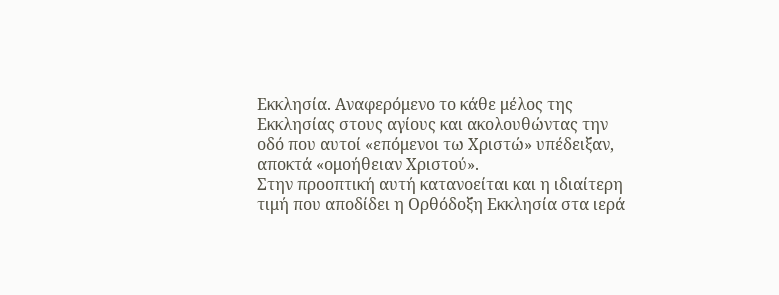Εκκλησία. Αναφερόμενο το κάθε μέλος της Εκκλησίας στους αγίους και ακολουθώντας την οδό που αυτοί «επόμενοι τω Χριστώ» υπέδειξαν, αποκτά «ομοήθειαν Χριστού».
Στην προοπτική αυτή κατανοείται και η ιδιαίτερη τιμή που αποδίδει η Ορθόδοξη Εκκλησία στα ιερά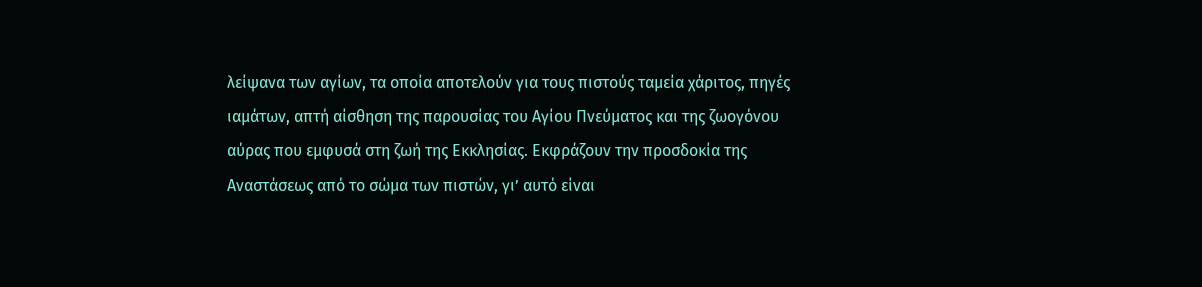λείψανα των αγίων, τα οποία αποτελούν για τους πιστούς ταμεία χάριτος, πηγές ιαμάτων, απτή αίσθηση της παρουσίας του Αγίου Πνεύματος και της ζωογόνου αύρας που εμφυσά στη ζωή της Εκκλησίας. Εκφράζουν την προσδοκία της Αναστάσεως από το σώμα των πιστών, γι’ αυτό είναι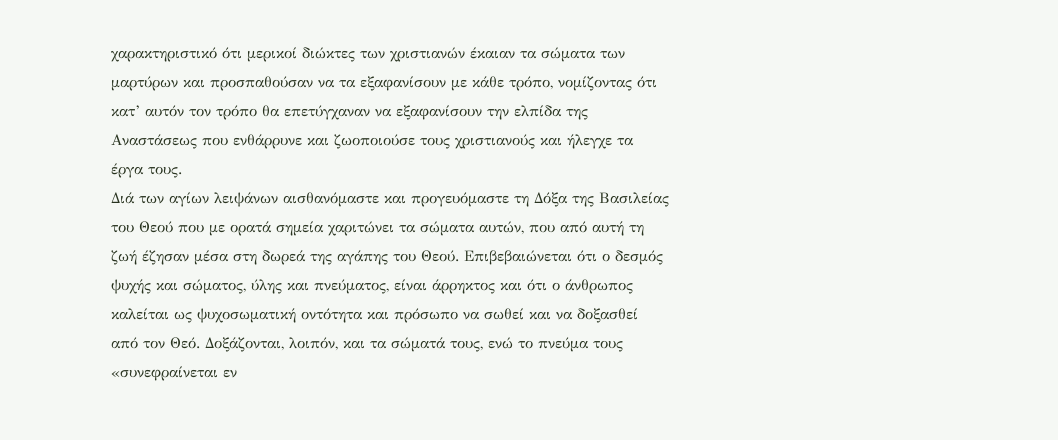χαρακτηριστικό ότι μερικοί διώκτες των χριστιανών έκαιαν τα σώματα των μαρτύρων και προσπαθούσαν να τα εξαφανίσουν με κάθε τρόπο, νομίζοντας ότι κατ’ αυτόν τον τρόπο θα επετύγχαναν να εξαφανίσουν την ελπίδα της Αναστάσεως που ενθάρρυνε και ζωοποιούσε τους χριστιανούς και ήλεγχε τα έργα τους.
Διά των αγίων λειψάνων αισθανόμαστε και προγευόμαστε τη Δόξα της Βασιλείας του Θεού που με ορατά σημεία χαριτώνει τα σώματα αυτών, που από αυτή τη ζωή έζησαν μέσα στη δωρεά της αγάπης του Θεού. Επιβεβαιώνεται ότι ο δεσμός ψυχής και σώματος, ύλης και πνεύματος, είναι άρρηκτος και ότι ο άνθρωπος καλείται ως ψυχοσωματική οντότητα και πρόσωπο να σωθεί και να δοξασθεί από τον Θεό. Δοξάζονται, λοιπόν, και τα σώματά τους, ενώ το πνεύμα τους «συνεφραίνεται εν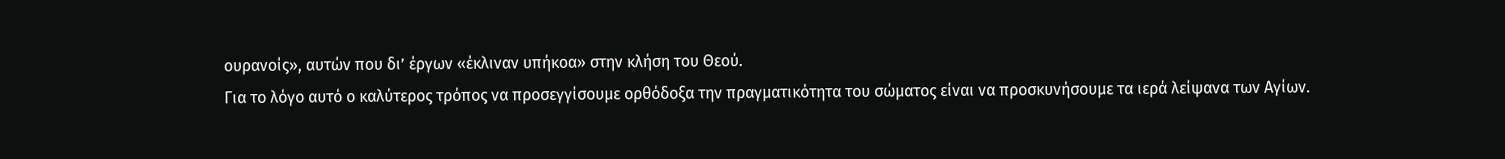ουρανοίς», αυτών που δι’ έργων «έκλιναν υπήκοα» στην κλήση του Θεού.
Για το λόγο αυτό ο καλύτερος τρόπος να προσεγγίσουμε ορθόδοξα την πραγματικότητα του σώματος είναι να προσκυνήσουμε τα ιερά λείψανα των Αγίων.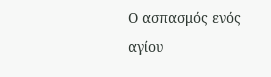Ο ασπασμός ενός αγίου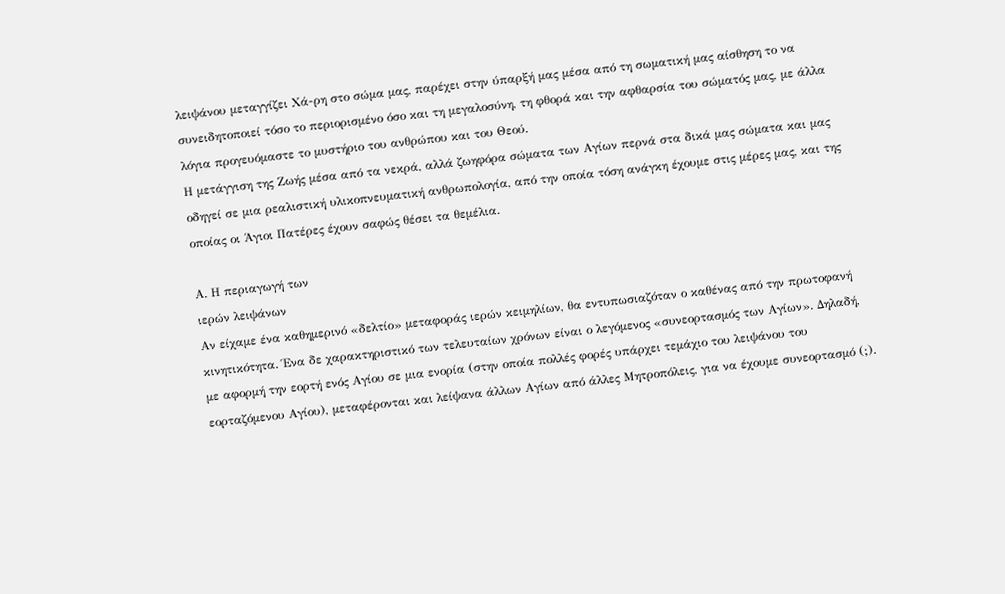λειψάνου μεταγγίζει Χά-ρη στο σώμα μας, παρέχει στην ύπαρξή μας μέσα από τη σωματική μας αίσθηση το να συνειδητοποιεί τόσο το περιορισμένο όσο και τη μεγαλοσύνη, τη φθορά και την αφθαρσία του σώματός μας, με άλλα λόγια προγευόμαστε το μυστήριο του ανθρώπου και του Θεού.
Η μετάγγιση της Ζωής μέσα από τα νεκρά, αλλά ζωηφόρα σώματα των Αγίων περνά στα δικά μας σώματα και μας οδηγεί σε μια ρεαλιστική υλικοπνευματική ανθρωπολογία, από την οποία τόση ανάγκη έχουμε στις μέρες μας, και της οποίας οι Άγιοι Πατέρες έχουν σαφώς θέσει τα θεμέλια.

Α. Η περιαγωγή των
ιερών λειψάνων
Αν είχαμε ένα καθημερινό «δελτίο» μεταφοράς ιερών κειμηλίων, θα εντυπωσιαζόταν ο καθένας από την πρωτοφανή κινητικότητα. Ένα δε χαρακτηριστικό των τελευταίων χρόνων είναι ο λεγόμενος «συνεορτασμός των Αγίων». Δηλαδή, με αφορμή την εορτή ενός Αγίου σε μια ενορία (στην οποία πολλές φορές υπάρχει τεμάχιο του λειψάνου του εορταζόμενου Αγίου), μεταφέρονται και λείψανα άλλων Αγίων από άλλες Μητροπόλεις, για να έχουμε συνεορτασμό (;).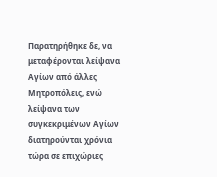Παρατηρήθηκε δε, να μεταφέρονται λείψανα Αγίων από άλλες Μητροπόλεις, ενώ λείψανα των συγκεκριμένων Αγίων διατηρούνται χρόνια τώρα σε επιχώριες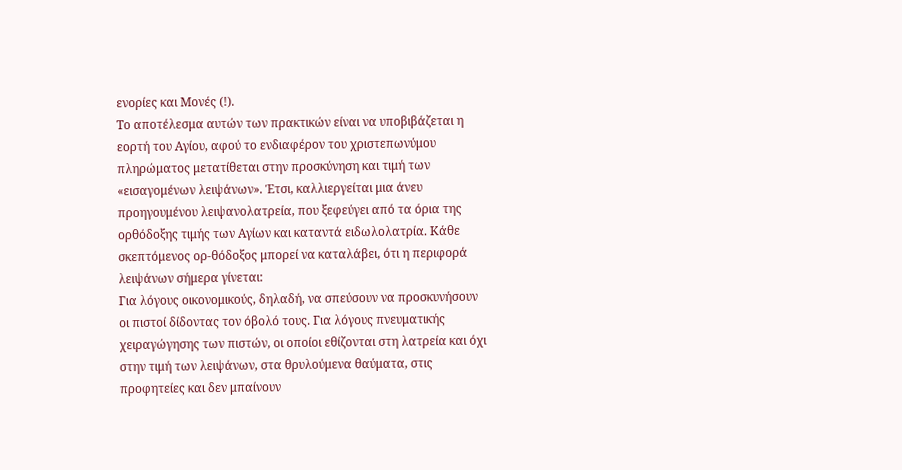ενορίες και Μονές (!).
Το αποτέλεσμα αυτών των πρακτικών είναι να υποβιβάζεται η εορτή του Αγίου, αφού το ενδιαφέρον του χριστεπωνύμου πληρώματος μετατίθεται στην προσκύνηση και τιμή των «εισαγομένων λειψάνων». Έτσι, καλλιεργείται μια άνευ προηγουμένου λειψανολατρεία, που ξεφεύγει από τα όρια της ορθόδοξης τιμής των Αγίων και καταντά ειδωλολατρία. Κάθε σκεπτόμενος ορ-θόδοξος μπορεί να καταλάβει, ότι η περιφορά λειψάνων σήμερα γίνεται:
Για λόγους οικονομικούς, δηλαδή, να σπεύσουν να προσκυνήσουν οι πιστοί δίδοντας τον όβολό τους. Για λόγους πνευματικής χειραγώγησης των πιστών, οι οποίοι εθίζονται στη λατρεία και όχι στην τιμή των λειψάνων, στα θρυλούμενα θαύματα, στις προφητείες και δεν μπαίνουν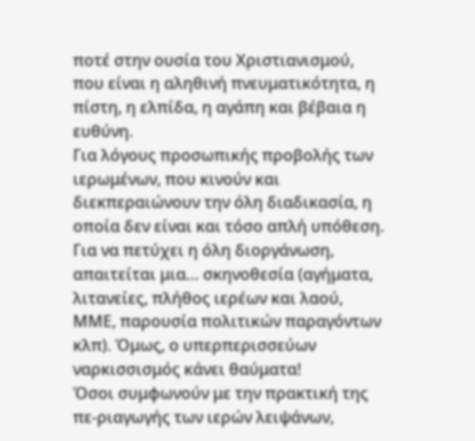ποτέ στην ουσία του Χριστιανισμού, που είναι η αληθινή πνευματικότητα, η πίστη, η ελπίδα, η αγάπη και βέβαια η ευθύνη.
Για λόγους προσωπικής προβολής των ιερωμένων, που κινούν και διεκπεραιώνουν την όλη διαδικασία, η οποία δεν είναι και τόσο απλή υπόθεση. Για να πετύχει η όλη διοργάνωση, απαιτείται μια… σκηνοθεσία (αγήματα, λιτανείες, πλήθος ιερέων και λαού, ΜΜΕ, παρουσία πολιτικών παραγόντων κλπ). Όμως, ο υπερπερισσεύων ναρκισσισμός κάνει θαύματα!
Όσοι συμφωνούν με την πρακτική της πε-ριαγωγής των ιερών λειψάνων,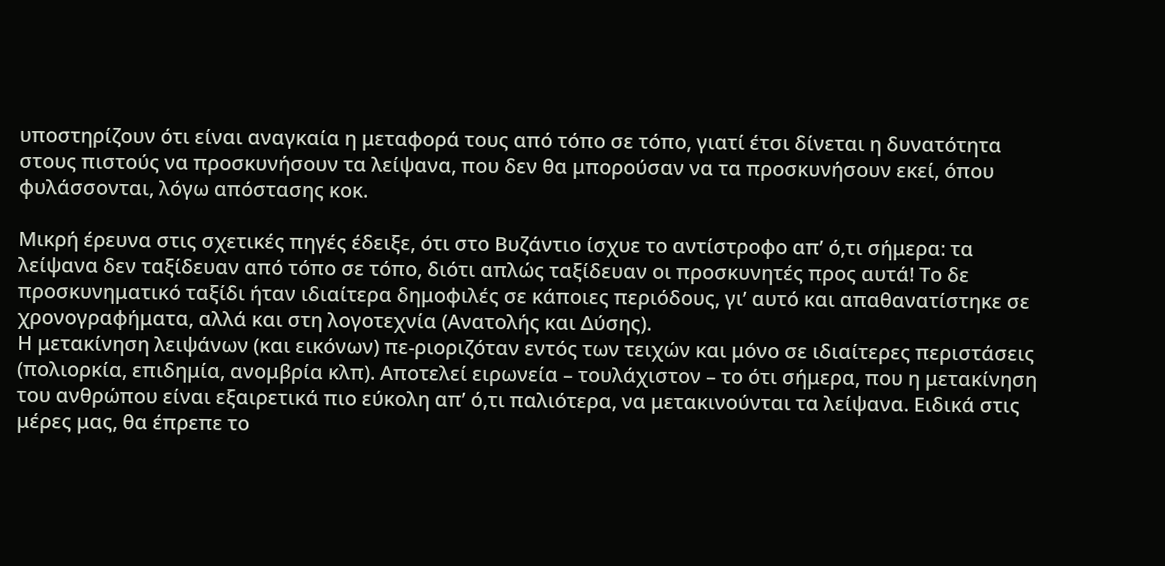υποστηρίζουν ότι είναι αναγκαία η μεταφορά τους από τόπο σε τόπο, γιατί έτσι δίνεται η δυνατότητα στους πιστούς να προσκυνήσουν τα λείψανα, που δεν θα μπορούσαν να τα προσκυνήσουν εκεί, όπου φυλάσσονται, λόγω απόστασης κοκ.

Μικρή έρευνα στις σχετικές πηγές έδειξε, ότι στο Βυζάντιο ίσχυε το αντίστροφο απ’ ό,τι σήμερα: τα λείψανα δεν ταξίδευαν από τόπο σε τόπο, διότι απλώς ταξίδευαν οι προσκυνητές προς αυτά! Το δε προσκυνηματικό ταξίδι ήταν ιδιαίτερα δημοφιλές σε κάποιες περιόδους, γι’ αυτό και απαθανατίστηκε σε χρονογραφήματα, αλλά και στη λογοτεχνία (Ανατολής και Δύσης).
Η μετακίνηση λειψάνων (και εικόνων) πε-ριοριζόταν εντός των τειχών και μόνο σε ιδιαίτερες περιστάσεις (πολιορκία, επιδημία, ανομβρία κλπ). Αποτελεί ειρωνεία – τουλάχιστον – το ότι σήμερα, που η μετακίνηση του ανθρώπου είναι εξαιρετικά πιο εύκολη απ’ ό,τι παλιότερα, να μετακινούνται τα λείψανα. Ειδικά στις μέρες μας, θα έπρεπε το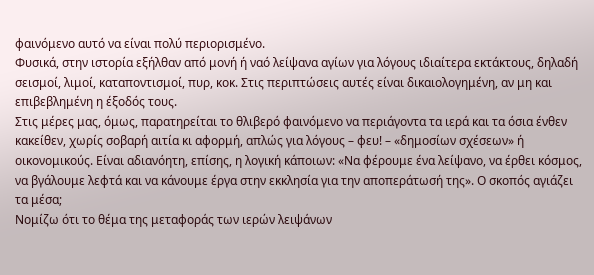φαινόμενο αυτό να είναι πολύ περιορισμένο.
Φυσικά, στην ιστορία εξήλθαν από μονή ή ναό λείψανα αγίων για λόγους ιδιαίτερα εκτάκτους, δηλαδή σεισμοί, λιμοί, καταποντισμοί, πυρ, κοκ. Στις περιπτώσεις αυτές είναι δικαιολογημένη, αν μη και επιβεβλημένη η έξοδός τους.
Στις μέρες μας, όμως, παρατηρείται το θλιβερό φαινόμενο να περιάγοντα τα ιερά και τα όσια ένθεν κακείθεν, χωρίς σοβαρή αιτία κι αφορμή, απλώς για λόγους – φευ! – «δημοσίων σχέσεων» ή οικονομικούς. Είναι αδιανόητη, επίσης, η λογική κάποιων: «Να φέρουμε ένα λείψανο, να έρθει κόσμος, να βγάλουμε λεφτά και να κάνουμε έργα στην εκκλησία για την αποπεράτωσή της». Ο σκοπός αγιάζει τα μέσα;
Νομίζω ότι το θέμα της μεταφοράς των ιερών λειψάνων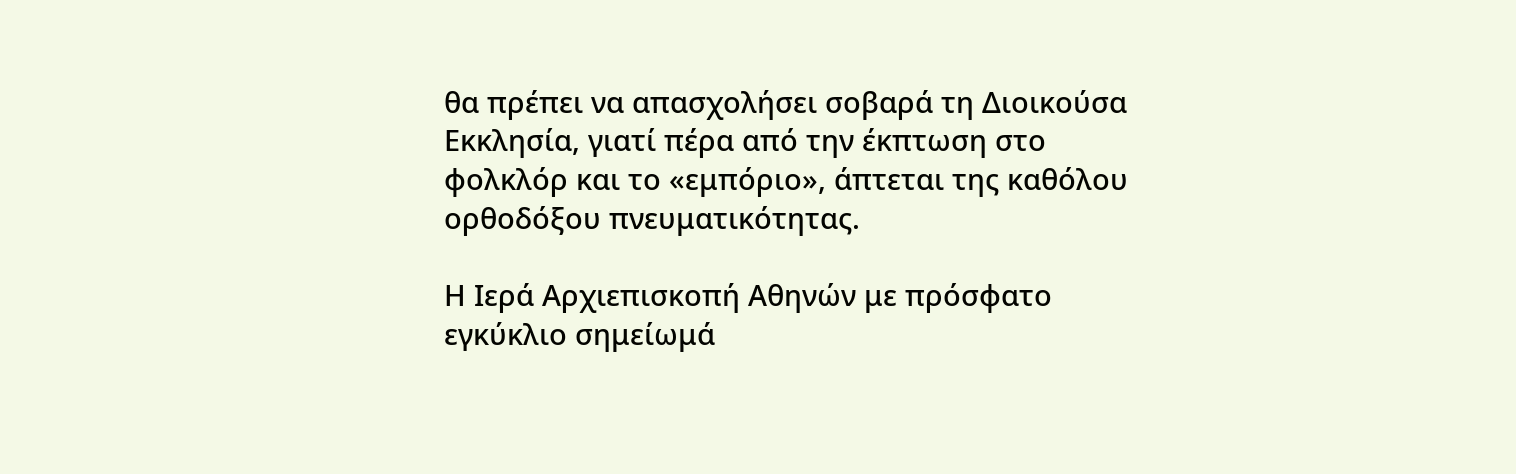θα πρέπει να απασχολήσει σοβαρά τη Διοικούσα Εκκλησία, γιατί πέρα από την έκπτωση στο φολκλόρ και το «εμπόριο», άπτεται της καθόλου ορθοδόξου πνευματικότητας.

Η Ιερά Αρχιεπισκοπή Αθηνών με πρόσφατο εγκύκλιο σημείωμά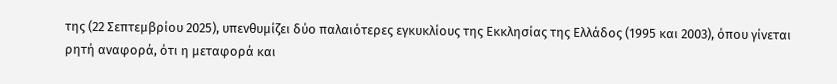της (22 Σεπτεμβρίου 2025), υπενθυμίζει δύο παλαιότερες εγκυκλίους της Εκκλησίας της Ελλάδος (1995 και 2003), όπου γίνεται ρητή αναφορά, ότι η μεταφορά και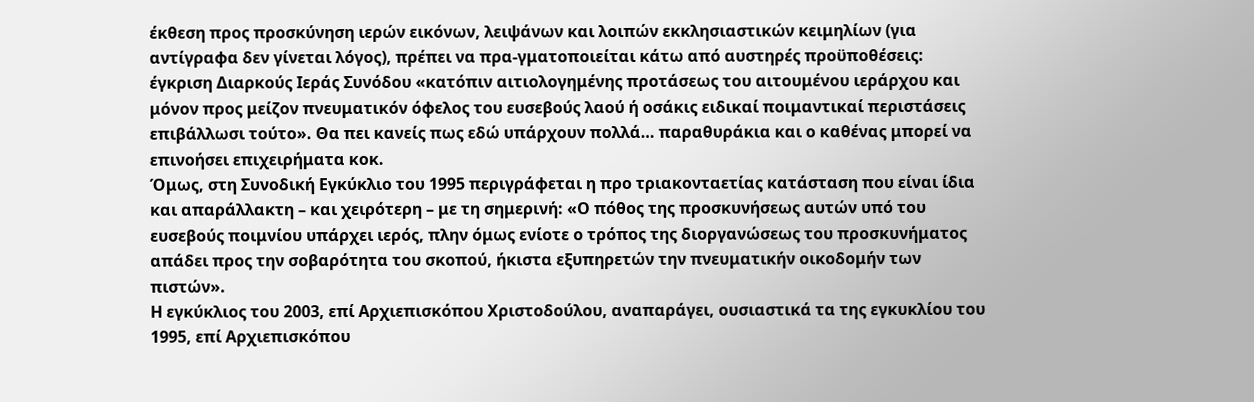έκθεση προς προσκύνηση ιερών εικόνων, λειψάνων και λοιπών εκκλησιαστικών κειμηλίων (για αντίγραφα δεν γίνεται λόγος), πρέπει να πρα-γματοποιείται κάτω από αυστηρές προϋποθέσεις: έγκριση Διαρκούς Ιεράς Συνόδου «κατόπιν αιτιολογημένης προτάσεως του αιτουμένου ιεράρχου και μόνον προς μείζον πνευματικόν όφελος του ευσεβούς λαού ή οσάκις ειδικαί ποιμαντικαί περιστάσεις επιβάλλωσι τούτο». Θα πει κανείς πως εδώ υπάρχουν πολλά… παραθυράκια και ο καθένας μπορεί να επινοήσει επιχειρήματα κοκ.
Όμως, στη Συνοδική Εγκύκλιο του 1995 περιγράφεται η προ τριακονταετίας κατάσταση που είναι ίδια και απαράλλακτη – και χειρότερη – με τη σημερινή: «Ο πόθος της προσκυνήσεως αυτών υπό του ευσεβούς ποιμνίου υπάρχει ιερός, πλην όμως ενίοτε ο τρόπος της διοργανώσεως του προσκυνήματος απάδει προς την σοβαρότητα του σκοπού, ήκιστα εξυπηρετών την πνευματικήν οικοδομήν των πιστών».
Η εγκύκλιος του 2003, επί Αρχιεπισκόπου Χριστοδούλου, αναπαράγει, ουσιαστικά τα της εγκυκλίου του 1995, επί Αρχιεπισκόπου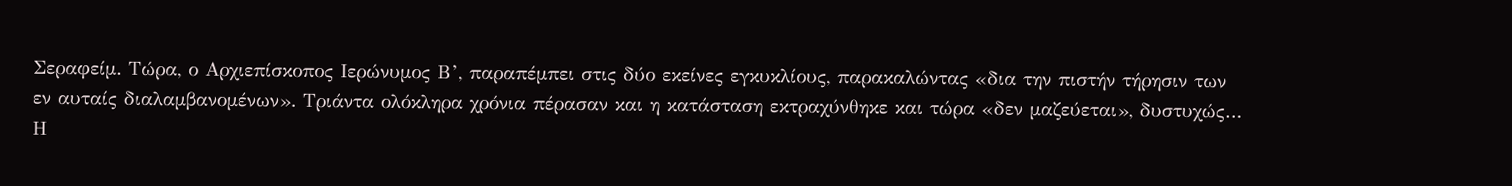Σεραφείμ. Τώρα, ο Αρχιεπίσκοπος Ιερώνυμος Β’, παραπέμπει στις δύο εκείνες εγκυκλίους, παρακαλώντας «δια την πιστήν τήρησιν των εν αυταίς διαλαμβανομένων». Τριάντα ολόκληρα χρόνια πέρασαν και η κατάσταση εκτραχύνθηκε και τώρα «δεν μαζεύεται», δυστυχώς…
Η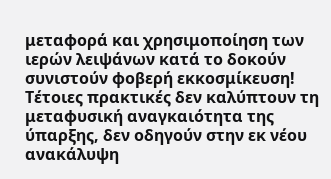μεταφορά και χρησιμοποίηση των ιερών λειψάνων κατά το δοκούν συνιστούν φοβερή εκκοσμίκευση! Τέτοιες πρακτικές δεν καλύπτουν τη μεταφυσική αναγκαιότητα της ύπαρξης, δεν οδηγούν στην εκ νέου ανακάλυψη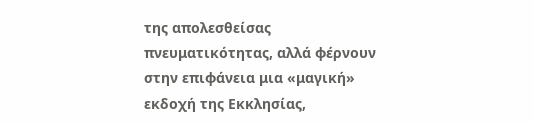της απολεσθείσας πνευματικότητας, αλλά φέρνουν στην επιφάνεια μια «μαγική» εκδοχή της Εκκλησίας,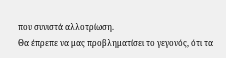που συνιστά αλλοτρίωση.
Θα έπρεπε να μας προβληματίσει το γεγονός, ότι τα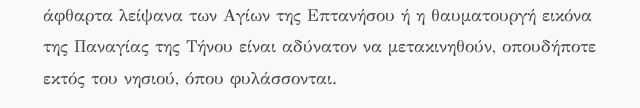άφθαρτα λείψανα των Αγίων της Επτανήσου ή η θαυματουργή εικόνα της Παναγίας της Τήνου είναι αδύνατον να μετακινηθούν, οπουδήποτε εκτός του νησιού, όπου φυλάσσονται.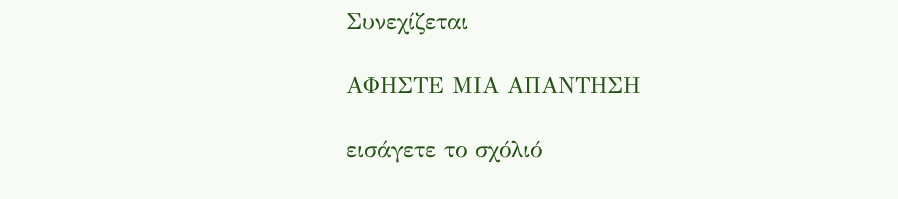Συνεχίζεται

ΑΦΗΣΤΕ ΜΙΑ ΑΠΑΝΤΗΣΗ

εισάγετε το σχόλιό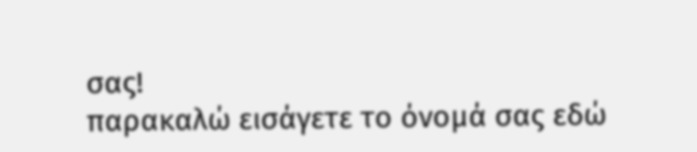σας!
παρακαλώ εισάγετε το όνομά σας εδώ